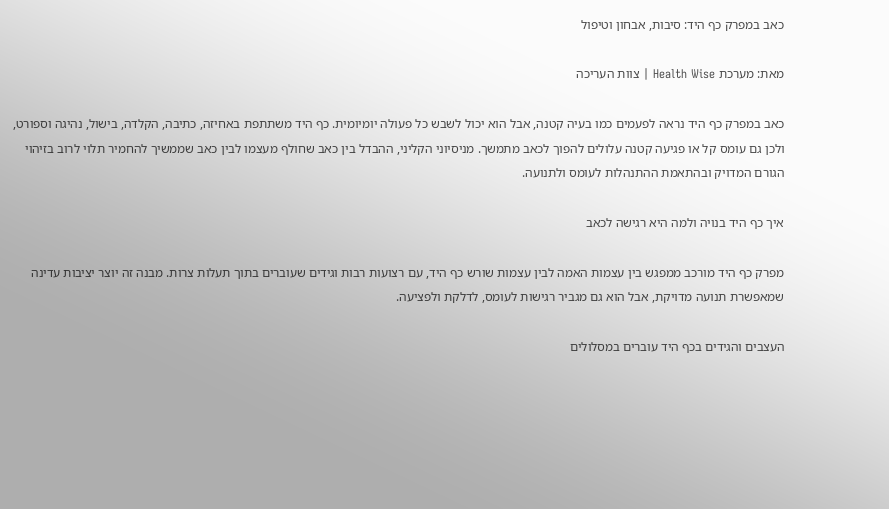כאב במפרק כף היד: סיבות, אבחון וטיפול

מאת: מערכת Health Wise | צוות העריכה

כאב במפרק כף היד נראה לפעמים כמו בעיה קטנה, אבל הוא יכול לשבש כל פעולה יומיומית. כף היד משתתפת באחיזה, כתיבה, הקלדה, בישול, נהיגה וספורט, ולכן גם עומס קל או פגיעה קטנה עלולים להפוך לכאב מתמשך. מניסיוני הקליני, ההבדל בין כאב שחולף מעצמו לבין כאב שממשיך להחמיר תלוי לרוב בזיהוי הגורם המדויק ובהתאמת ההתנהלות לעומס ולתנועה.

איך כף היד בנויה ולמה היא רגישה לכאב

מפרק כף היד מורכב ממפגש בין עצמות האמה לבין עצמות שורש כף היד, עם רצועות רבות וגידים שעוברים בתוך תעלות צרות. מבנה זה יוצר יציבות עדינה שמאפשרת תנועה מדויקת, אבל הוא גם מגביר רגישות לעומס, לדלקת ולפציעה.

העצבים והגידים בכף היד עוברים במסלולים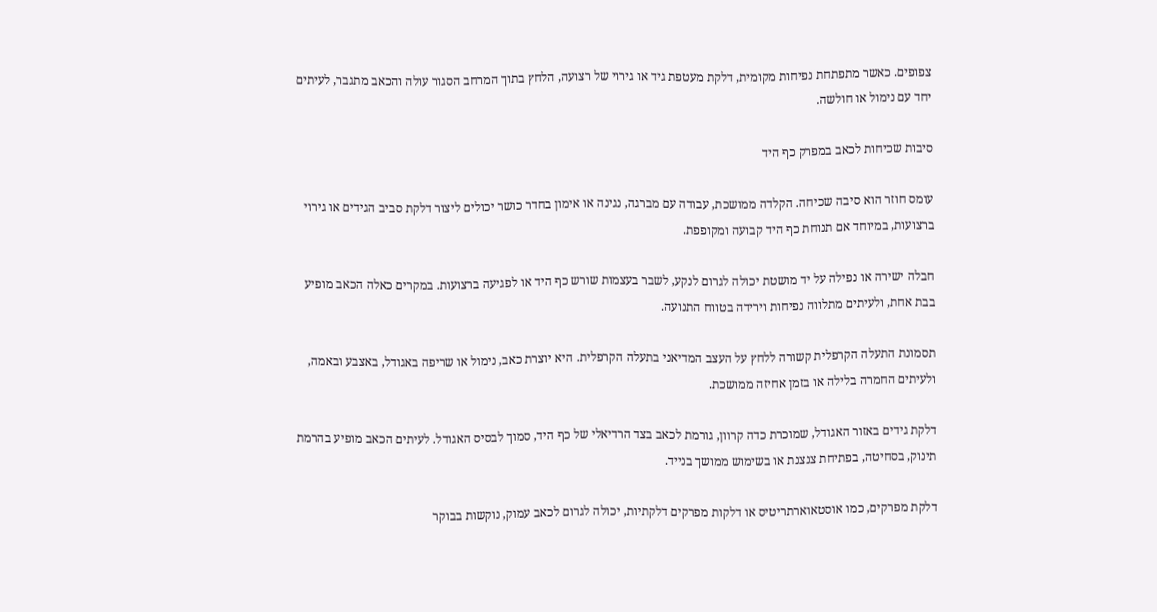צפופים. כאשר מתפתחת נפיחות מקומית, דלקת מעטפת גיד או גירוי של רצועה, הלחץ בתוך המרחב הסגור עולה והכאב מתגבר, לעיתים יחד עם נימול או חולשה.

סיבות שכיחות לכאב במפרק כף היד

עומס חוזר הוא סיבה שכיחה. הקלדה ממושכת, עבודה עם מברגה, נגינה או אימון בחדר כושר יכולים ליצור דלקת סביב הגידים או גירוי ברצועות, במיוחד אם תנוחת כף היד קבועה ומקופפת.

חבלה ישירה או נפילה על יד מושטת יכולה לגרום לנקע, לשבר בעצמות שורש כף היד או לפגיעה ברצועות. במקרים כאלה הכאב מופיע בבת אחת, ולעיתים מתלווה נפיחות וירידה בטווח התנועה.

תסמונת התעלה הקרפלית קשורה ללחץ על העצב המדיאני בתעלה הקרפלית. היא יוצרת כאב, נימול או שריפה באגודל, באצבע ובאמה, ולעיתים החמרה בלילה או בזמן אחיזה ממושכת.

דלקת גידים באזור האגודל, שמוכרת כדה קרוון, גורמת לכאב בצד הרדיאלי של כף היד, סמוך לבסיס האגודל. לעיתים הכאב מופיע בהרמת תינוק, בסחיטה, בפתיחת צנצנת או בשימוש ממושך בנייד.

דלקת מפרקים, כמו אוסטאוארתריטיס או דלקות מפרקים דלקתיות, יכולה לגרום לכאב עמוק, נוקשות בבוקר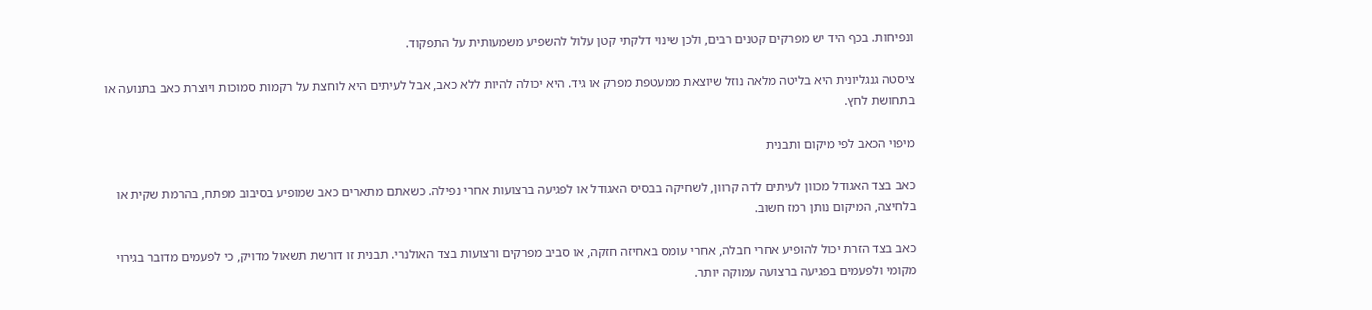ונפיחות. בכף היד יש מפרקים קטנים רבים, ולכן שינוי דלקתי קטן עלול להשפיע משמעותית על התפקוד.

ציסטה גנגליונית היא בליטה מלאה נוזל שיוצאת ממעטפת מפרק או גיד. היא יכולה להיות ללא כאב, אבל לעיתים היא לוחצת על רקמות סמוכות ויוצרת כאב בתנועה או בתחושת לחץ.

מיפוי הכאב לפי מיקום ותבנית

כאב בצד האגודל מכוון לעיתים לדה קרוון, לשחיקה בבסיס האגודל או לפגיעה ברצועות אחרי נפילה. כשאתם מתארים כאב שמופיע בסיבוב מפתח, בהרמת שקית או בלחיצה, המיקום נותן רמז חשוב.

כאב בצד הזרת יכול להופיע אחרי חבלה, אחרי עומס באחיזה חזקה, או סביב מפרקים ורצועות בצד האולנרי. תבנית זו דורשת תשאול מדויק, כי לפעמים מדובר בגירוי מקומי ולפעמים בפגיעה ברצועה עמוקה יותר.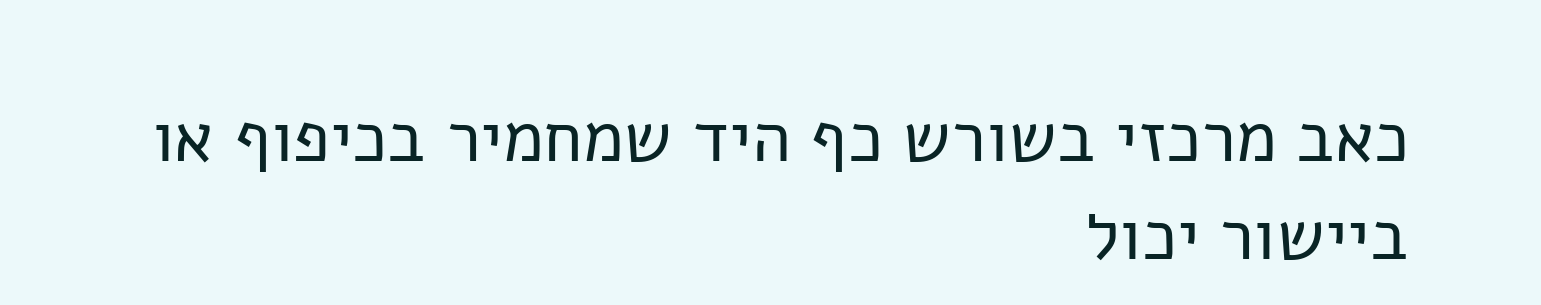כאב מרכזי בשורש כף היד שמחמיר בכיפוף או ביישור יכול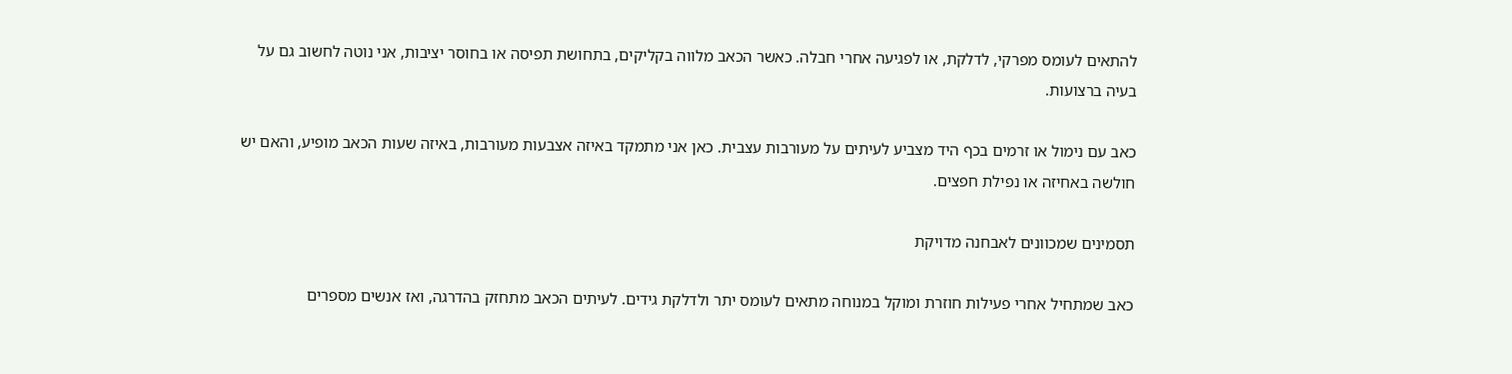להתאים לעומס מפרקי, לדלקת, או לפגיעה אחרי חבלה. כאשר הכאב מלווה בקליקים, בתחושת תפיסה או בחוסר יציבות, אני נוטה לחשוב גם על בעיה ברצועות.

כאב עם נימול או זרמים בכף היד מצביע לעיתים על מעורבות עצבית. כאן אני מתמקד באיזה אצבעות מעורבות, באיזה שעות הכאב מופיע, והאם יש חולשה באחיזה או נפילת חפצים.

תסמינים שמכוונים לאבחנה מדויקת

כאב שמתחיל אחרי פעילות חוזרת ומוקל במנוחה מתאים לעומס יתר ולדלקת גידים. לעיתים הכאב מתחזק בהדרגה, ואז אנשים מספרים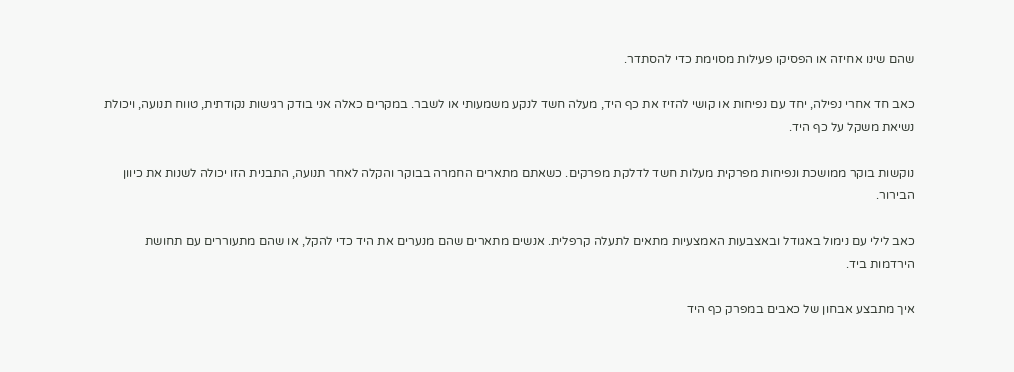שהם שינו אחיזה או הפסיקו פעילות מסוימת כדי להסתדר.

כאב חד אחרי נפילה, יחד עם נפיחות או קושי להזיז את כף היד, מעלה חשד לנקע משמעותי או לשבר. במקרים כאלה אני בודק רגישות נקודתית, טווח תנועה, ויכולת נשיאת משקל על כף היד.

נוקשות בוקר ממושכת ונפיחות מפרקית מעלות חשד לדלקת מפרקים. כשאתם מתארים החמרה בבוקר והקלה לאחר תנועה, התבנית הזו יכולה לשנות את כיוון הבירור.

כאב לילי עם נימול באגודל ובאצבעות האמצעיות מתאים לתעלה קרפלית. אנשים מתארים שהם מנערים את היד כדי להקל, או שהם מתעוררים עם תחושת הירדמות ביד.

איך מתבצע אבחון של כאבים במפרק כף היד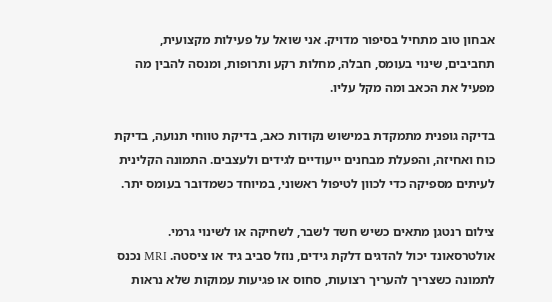אבחון טוב מתחיל בסיפור מדויק. אני שואל על פעילות מקצועית, תחביבים, שינוי בעומס, חבלה, מחלות רקע ותרופות, ומנסה להבין מה מפעיל את הכאב ומה מקל עליו.

בדיקה גופנית מתמקדת במישוש נקודות כאב, בדיקת טווחי תנועה, בדיקת כוח ואחיזה, והפעלת מבחנים ייעודיים לגידים ולעצבים. התמונה הקלינית לעיתים מספיקה כדי לכוון לטיפול ראשוני, במיוחד כשמדובר בעומס יתר.

צילום רנטגן מתאים כשיש חשד לשבר, לשחיקה או לשינוי גרמי. אולטרסאונד יכול להדגים דלקת גידים, נוזל סביב גיד או ציסטה. MRI נכנס לתמונה כשצריך להעריך רצועות, סחוס או פגיעות עמוקות שלא נראות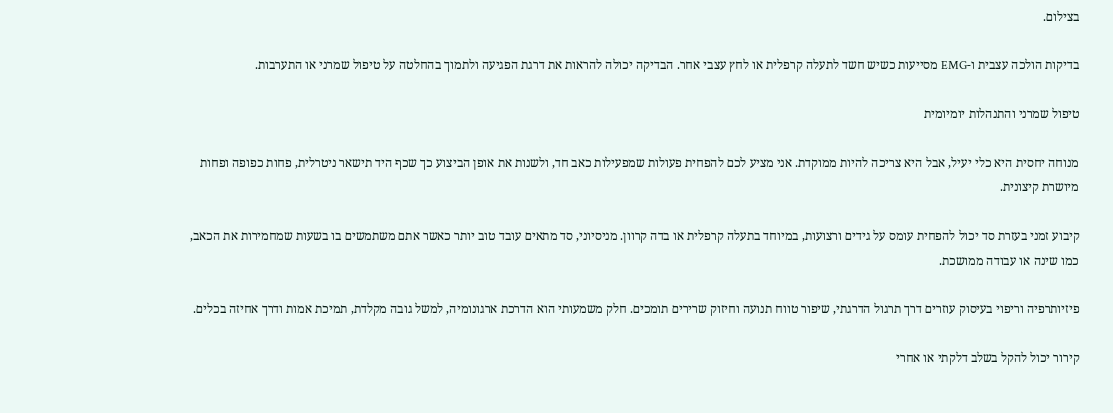בצילום.

בדיקות הולכה עצבית ו-EMG מסייעות כשיש חשד לתעלה קרפלית או לחץ עצבי אחר. הבדיקה יכולה להראות את דרגת הפגיעה ולתמוך בהחלטה על טיפול שמרני או התערבות.

טיפול שמרני והתנהלות יומיומית

מנוחה יחסית היא כלי יעיל, אבל היא צריכה להיות ממוקדת. אני מציע לכם להפחית פעולות שמפעילות כאב חד, ולשנות את אופן הביצוע כך שכף היד תישאר ניטרלית, פחות כפופה ופחות מיושרת קיצונית.

קיבוע זמני בעזרת סד יכול להפחית עומס על גידים ורצועות, במיוחד בתעלה קרפלית או בדה קרוון. מניסיוני, סד מתאים עובד טוב יותר כאשר אתם משתמשים בו בשעות שמחמירות את הכאב, כמו שינה או עבודה ממושכת.

פיזיותרפיה וריפוי בעיסוק עוזרים דרך תרגול הדרגתי, שיפור טווח תנועה וחיזוק שרירים תומכים. חלק משמעותי הוא הדרכת ארגונומיה, למשל גובה מקלדת, תמיכת אמות ודרך אחיזה בכלים.

קירור יכול להקל בשלב דלקתי או אחרי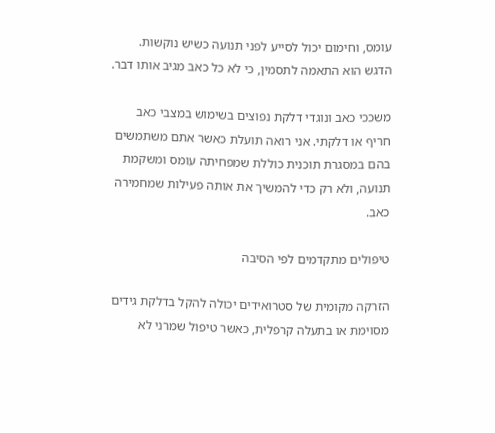עומס, וחימום יכול לסייע לפני תנועה כשיש נוקשות. הדגש הוא התאמה לתסמין, כי לא כל כאב מגיב אותו דבר.

משככי כאב ונוגדי דלקת נפוצים בשימוש במצבי כאב חריף או דלקתי. אני רואה תועלת כאשר אתם משתמשים בהם במסגרת תוכנית כוללת שמפחיתה עומס ומשקמת תנועה, ולא רק כדי להמשיך את אותה פעילות שמחמירה כאב.

טיפולים מתקדמים לפי הסיבה

הזרקה מקומית של סטרואידים יכולה להקל בדלקת גידים מסוימת או בתעלה קרפלית, כאשר טיפול שמרני לא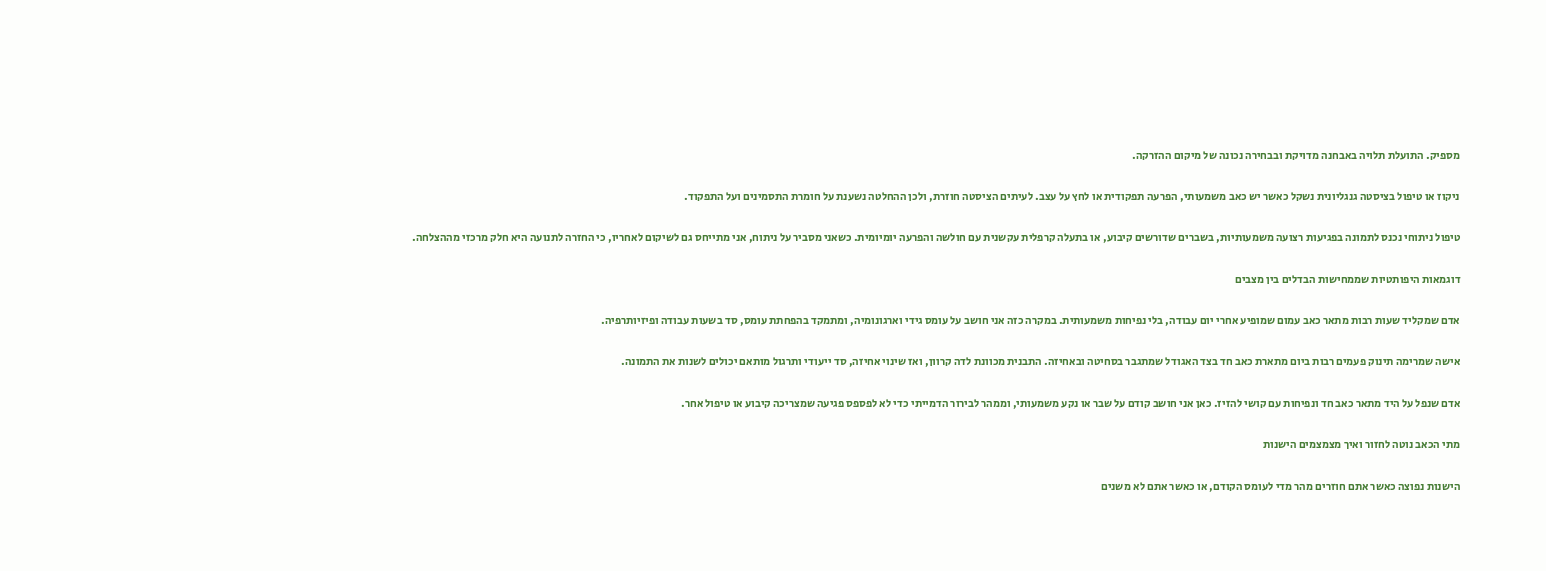מספיק. התועלת תלויה באבחנה מדויקת ובבחירה נכונה של מיקום ההזרקה.

ניקוז או טיפול בציסטה גנגליונית נשקל כאשר יש כאב משמעותי, הפרעה תפקודית או לחץ על עצב. לעיתים הציסטה חוזרת, ולכן ההחלטה נשענת על חומרת התסמינים ועל התפקוד.

טיפול ניתוחי נכנס לתמונה בפגיעות רצועה משמעותיות, בשברים שדורשים קיבוע, או בתעלה קרפלית עקשנית עם חולשה והפרעה יומיומית. כשאני מסביר על ניתוח, אני מתייחס גם לשיקום לאחריו, כי החזרה לתנועה היא חלק מרכזי מההצלחה.

דוגמאות היפותטיות שממחישות הבדלים בין מצבים

אדם שמקליד שעות רבות מתאר כאב עמום שמופיע אחרי יום עבודה, בלי נפיחות משמעותית. במקרה כזה אני חושב על עומס גידי וארגונומיה, ומתמקד בהפחתת עומס, סד בשעות עבודה ופיזיותרפיה.

אישה שמרימה תינוק פעמים רבות ביום מתארת כאב חד בצד האגודל שמתגבר בסחיטה ובאחיזה. התבנית מכוונת לדה קרוון, ואז שינוי אחיזה, סד ייעודי ותרגול מותאם יכולים לשנות את התמונה.

אדם שנפל על היד מתאר כאב חד ונפיחות עם קושי להזיז. כאן אני חושב קודם על שבר או נקע משמעותי, וממהר לבירור הדמייתי כדי לא לפספס פגיעה שמצריכה קיבוע או טיפול אחר.

מתי הכאב נוטה לחזור ואיך מצמצמים הישנות

הישנות נפוצה כאשר אתם חוזרים מהר מדי לעומס הקודם, או כאשר אתם לא משנים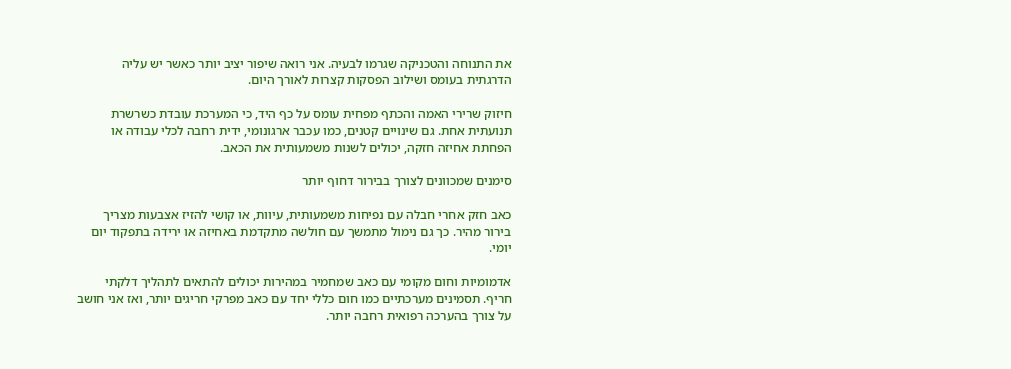את התנוחה והטכניקה שגרמו לבעיה. אני רואה שיפור יציב יותר כאשר יש עליה הדרגתית בעומס ושילוב הפסקות קצרות לאורך היום.

חיזוק שרירי האמה והכתף מפחית עומס על כף היד, כי המערכת עובדת כשרשרת תנועתית אחת. גם שינויים קטנים, כמו עכבר ארגונומי, ידית רחבה לכלי עבודה או הפחתת אחיזה חזקה, יכולים לשנות משמעותית את הכאב.

סימנים שמכוונים לצורך בבירור דחוף יותר

כאב חזק אחרי חבלה עם נפיחות משמעותית, עיוות, או קושי להזיז אצבעות מצריך בירור מהיר. כך גם נימול מתמשך עם חולשה מתקדמת באחיזה או ירידה בתפקוד יום יומי.

אדמומיות וחום מקומי עם כאב שמחמיר במהירות יכולים להתאים לתהליך דלקתי חריף. תסמינים מערכתיים כמו חום כללי יחד עם כאב מפרקי חריגים יותר, ואז אני חושב על צורך בהערכה רפואית רחבה יותר.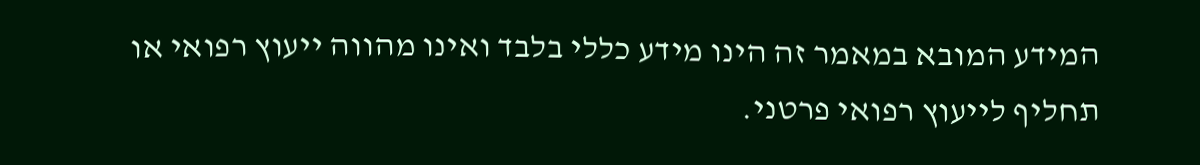המידע המובא במאמר זה הינו מידע כללי בלבד ואינו מהווה ייעוץ רפואי או תחליף לייעוץ רפואי פרטני.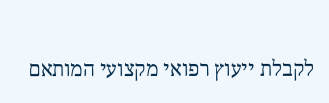לקבלת ייעוץ רפואי מקצועי המותאם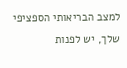למצב הבריאותי הספציפי שלך, יש לפנות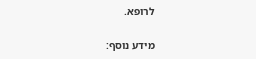לרופא.

מידע נוסף: